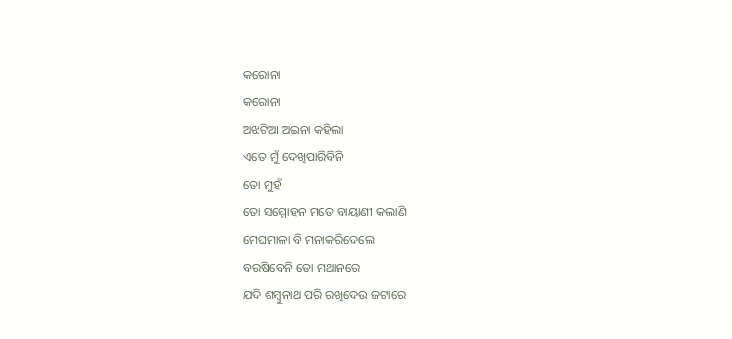କରୋନା
କରୋନା
ଅଝଟିଆ ଅଇନା କହିଲା
ଏତେ ମୁଁ ଦେଖିପାରିବିନି
ତୋ ମୁହଁ
ତୋ ସମ୍ମୋହନ ମତେ ବାୟାଣୀ କଲାଣି
ମେଘମାଳା ବି ମନାକରିଦେଲେ
ବରଷିବେନି ତୋ ମଥାନରେ
ଯଦି ଶମ୍ବୁନାଥ ପରି ରଖିଦେଉ ଜଟାରେ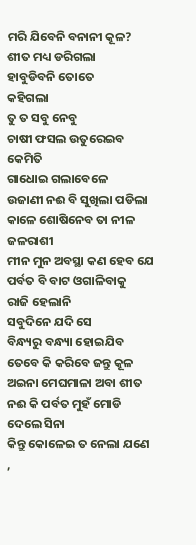ମରି ଯିବେନି ବନାନୀ କୂଳ?
ଶୀତ ମଧ୍ୟ ଡରିଗଲା
ହାବୁଡିବନି ତୋତେ
କହିଗଲା
ତୁ ତ ସବୁ ନେବୁ
ଚାଷୀ ଫସଲ ଉତୁରେଇବ କେମିତି
ଗାଧୋଇ ଗଲାବେଳେ
ଉଜାଣୀ ନଈ ବି ସୁଖିଲା ପଡିଲା
କାଳେ ଶୋଷିନେବ ତା ନୀଳ ଜଳରାଶୀ
ମୀନ ମୁନ ଅବସ୍ଥା କଣ ହେବ ଯେ
ପର୍ବତ ବି ବାଟ ଓଗାଳିବାକୁ
ରାଜି ହେଲାନି
ସବୁଦିନେ ଯଦି ସେ
ବିନ୍ଧ୍ୟରୁ ବନ୍ଧ୍ୟା ହୋଇଯିବ
ତେବେ କି କରିବେ ଜନ୍ତୁ କୂଳ
ଅଇନା ମେଘମାଳା ଅବା ଶୀତ
ନଈ କି ପର୍ବତ ମୁହଁ ମୋଡି ଦେଲେ ସିନା
କିନ୍ତୁ କୋଳେଇ ତ ନେଲା ଯଣେ ,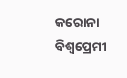କରୋନା
ବିଶ୍ୱପ୍ରେମୀ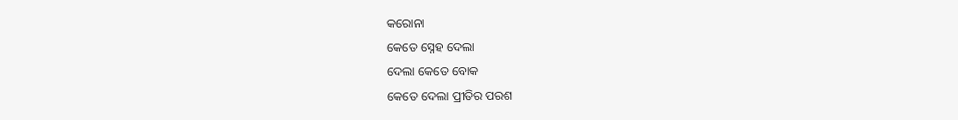କରୋନା
କେତେ ସ୍ନେହ ଦେଲା
ଦେଲା କେତେ ବୋକ
କେତେ ଦେଲା ପ୍ରୀତିର ପରଶ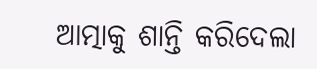ଆତ୍ମାକୁ ଶାନ୍ତି କରିଦେଲା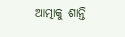ଆତ୍ମାକୁ ଶାନ୍ତି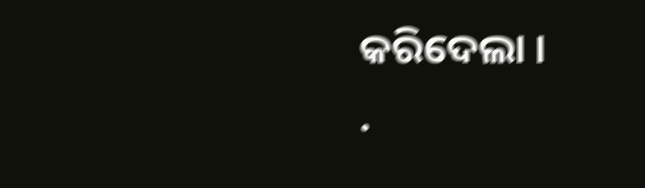କରିଦେଲା ।
.